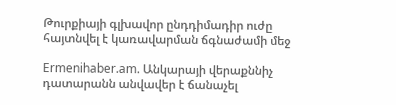Թուրքիայի գլխավոր ընդդիմադիր ուժը հայտնվել է կառավարման ճգնաժամի մեջ

Ermenihaber.am. Անկարայի վերաքննիչ դատարանն անվավեր է ճանաչել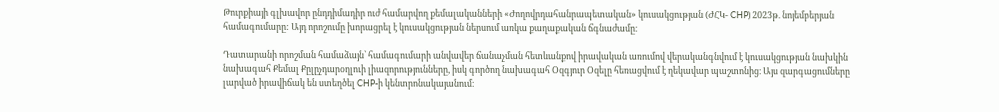Թուրքիայի գլխավոր ընդդիմադիր ուժ համարվող քեմալականների «Ժողովրդահանրապետական» կուսակցության (ԺՀԿ- CHP) 2023թ. նոյեմբերյան համագումարը: Այդ որոշումը խորացրել է կուսակցության ներսում առկա քաղաքական ճգնաժամը։

Դատարանի որոշման համաձայն՝ համագումարի անվավեր ճանաչման հետևանքով իրավական առումով վերականգնվում է կուսակցության նախկին նախագահ Քեմալ Քըլըչդարօղլուի լիազորությունները, իսկ գործող նախագահ Օզգյուր Օզելը հեռացվում է ղեկավար պաշտոնից։ Այս զարգացումները լարված իրավիճակ են ստեղծել CHP-ի կենտրոնակայանում։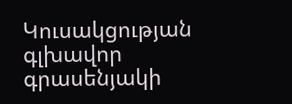Կուսակցության գլխավոր գրասենյակի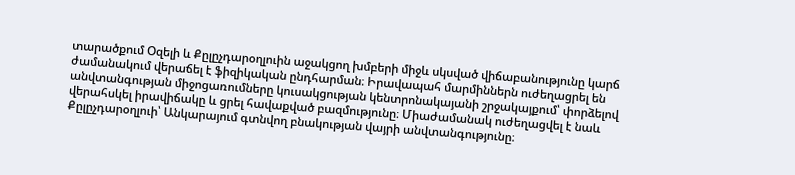տարածքում Օզելի և Քըլըչդարօղլուին աջակցող խմբերի միջև սկսված վիճաբանությունը կարճ ժամանակում վերաճել է ֆիզիկական ընդհարման։ Իրավապահ մարմիններն ուժեղացրել են անվտանգության միջոցառումները կուսակցության կենտրոնակայանի շրջակայքում՝ փորձելով վերահսկել իրավիճակը և ցրել հավաքված բազմությունը։ Միաժամանակ ուժեղացվել է նաև Քըլըչդարօղլուի՝ Անկարայում գտնվող բնակության վայրի անվտանգությունը։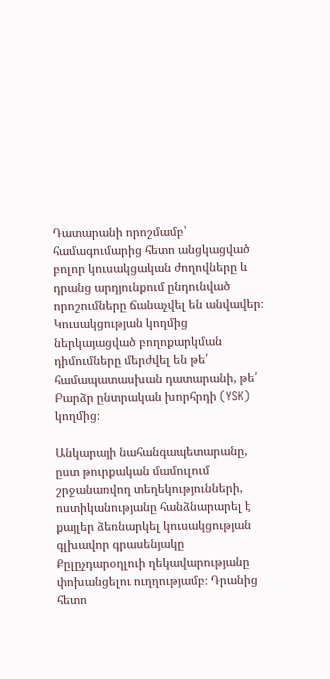Դատարանի որոշմամբ՝ համագումարից հետո անցկացված բոլոր կուսակցական ժողովները և դրանց արդյունքում ընդունված որոշումները ճանաչվել են անվավեր։ Կուսակցության կողմից ներկայացված բողոքարկման դիմումները մերժվել են թե՛ համապատասխան դատարանի, թե՛ Բարձր ընտրական խորհրդի (YSK) կողմից։

Անկարայի նահանգապետարանը, ըստ թուրքական մամուլում շրջանառվող տեղեկությունների, ոստիկանությանը հանձնարարել է քայլեր ձեռնարկել կուսակցության գլխավոր գրասենյակը Քըլըչդարօղլուի ղեկավարությանը փոխանցելու ուղղությամբ։ Դրանից հետո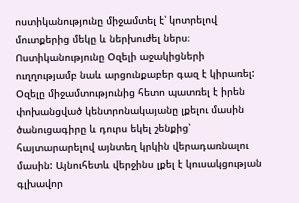ոստիկանությունը միջամտել է՝ կոտրելով մուտքերից մեկը և ներխուժել ներս։ Ոստիկանությունը Օզելի աջակիցների ուղղությամբ նաև արցունքաբեր գազ է կիրառել: Օզելը միջամտությունից հետո պատռել է իրեն փոխանցված կենտրոնակայանը լքելու մասին ծանուցագիրը և դուրս եկել շենքից՝ հայտարարելով այնտեղ կրկին վերադառնալու մասին: Այնուհետև վերջինս լքել է կուսակցության գլխավոր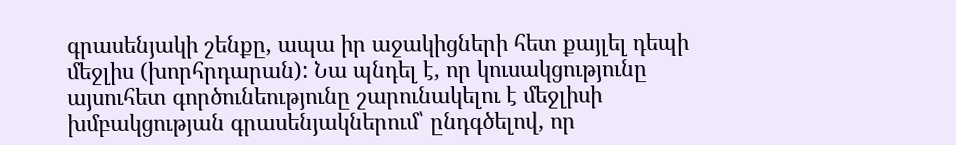գրասենյակի շենքը, ապա իր աջակիցների հետ քայլել դեպի մեջլիս (խորհրդարան): Նա պնդել է, որ կուսակցությունը այսուհետ գործունեությունը շարունակելու է մեջլիսի խմբակցության գրասենյակներում՝ ընդգծելով, որ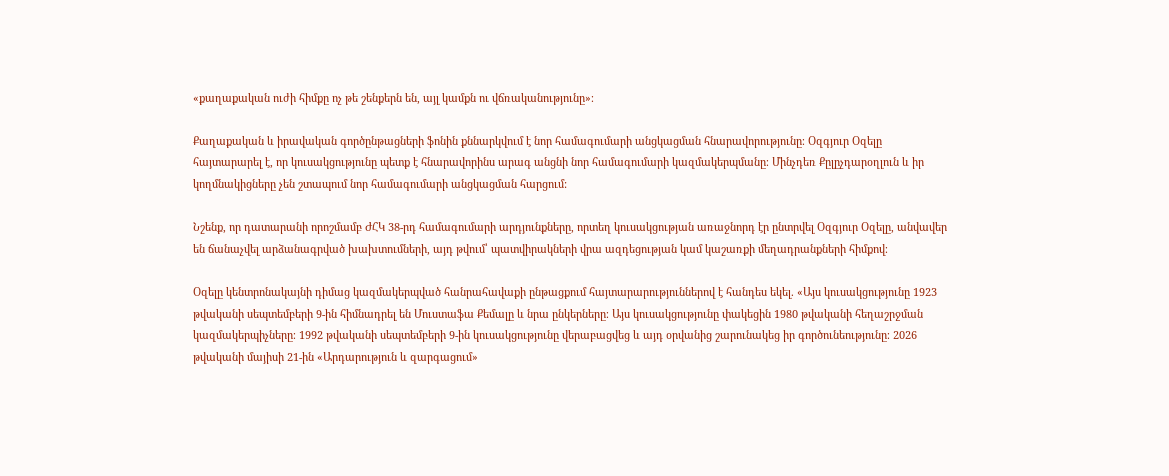«քաղաքական ուժի հիմքը ոչ թե շենքերն են, այլ կամքն ու վճռականությունը»։

Քաղաքական և իրավական գործընթացների ֆոնին քննարկվում է նոր համագումարի անցկացման հնարավորությունը։ Օզգյուր Օզելը հայտարարել է, որ կուսակցությունը պետք է հնարավորինս արագ անցնի նոր համագումարի կազմակերպմանը։ Մինչդեռ Քըլըչդարօղլուն և իր կողմնակիցները չեն շտապում նոր համագումարի անցկացման հարցում:

Նշենք, որ դատարանի որոշմամբ ԺՀԿ 38-րդ համագումարի արդյունքները, որտեղ կուսակցության առաջնորդ էր ընտրվել Օզգյուր Օզելը, անվավեր են ճանաչվել արձանագրված խախտումների, այդ թվում՝ պատվիրակների վրա ազդեցության կամ կաշառքի մեղադրանքների հիմքով։

Օզելը կենտրոնակայնի դիմաց կազմակերպված հանրահավաքի ընթացքում հայտարարություններով է հանդես եկել. «Այս կուսակցությունը 1923 թվականի սեպտեմբերի 9-ին հիմնադրել են Մուստաֆա Քեմալը և նրա ընկերները։ Այս կուսակցությունը փակեցին 1980 թվականի հեղաշրջման կազմակերպիչները։ 1992 թվականի սեպտեմբերի 9-ին կուսակցությունը վերաբացվեց և այդ օրվանից շարունակեց իր գործունեությունը։ 2026 թվականի մայիսի 21-ին «Արդարություն և զարգացում»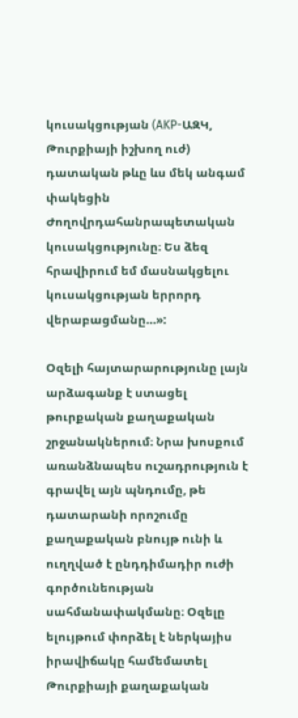կուսակցության (AKP-ԱԶԿ, Թուրքիայի իշխող ուժ) դատական թևը ևս մեկ անգամ փակեցին Ժողովրդահանրապետական կուսակցությունը։ Ես ձեզ հրավիրում եմ մասնակցելու կուսակցության երրորդ վերաբացմանը…»:

Օզելի հայտարարությունը լայն արձագանք է ստացել թուրքական քաղաքական շրջանակներում։ Նրա խոսքում առանձնապես ուշադրություն է գրավել այն պնդումը, թե դատարանի որոշումը քաղաքական բնույթ ունի և ուղղված է ընդդիմադիր ուժի գործունեության սահմանափակմանը։ Օզելը ելույթում փորձել է ներկայիս իրավիճակը համեմատել Թուրքիայի քաղաքական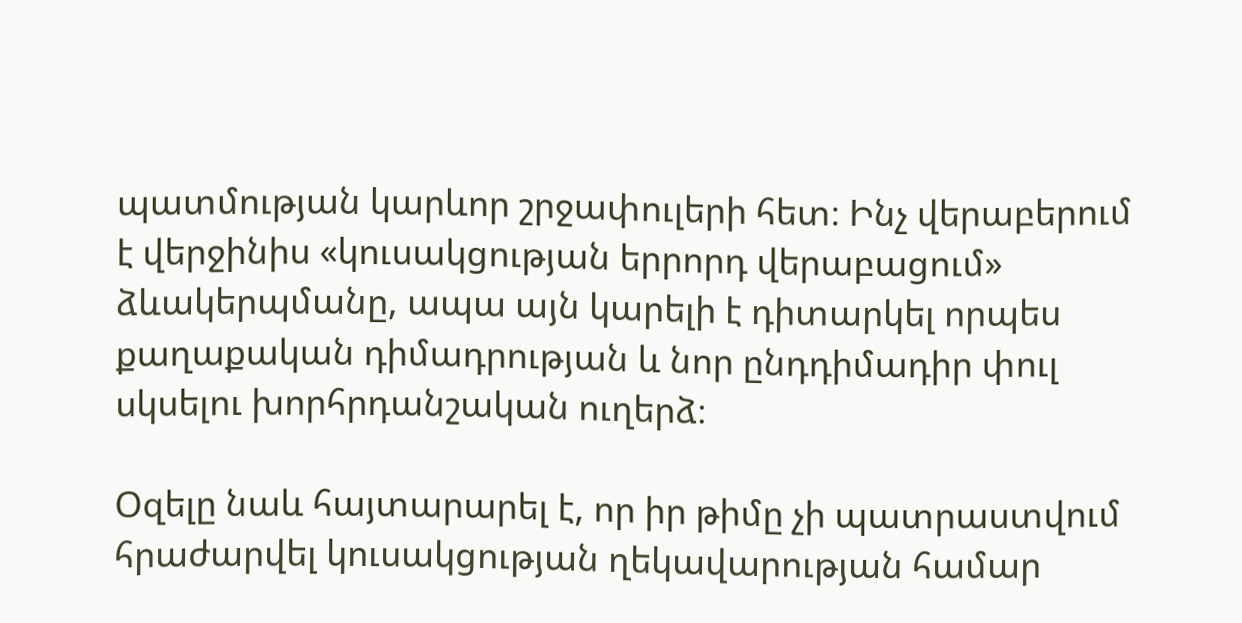պատմության կարևոր շրջափուլերի հետ։ Ինչ վերաբերում է վերջինիս «կուսակցության երրորդ վերաբացում» ձևակերպմանը, ապա այն կարելի է դիտարկել որպես քաղաքական դիմադրության և նոր ընդդիմադիր փուլ սկսելու խորհրդանշական ուղերձ։

Օզելը նաև հայտարարել է, որ իր թիմը չի պատրաստվում հրաժարվել կուսակցության ղեկավարության համար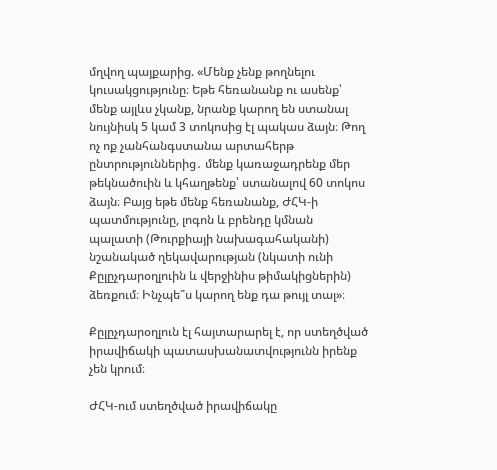մղվող պայքարից. «Մենք չենք թողնելու կուսակցությունը։ Եթե հեռանանք ու ասենք՝ մենք այլևս չկանք, նրանք կարող են ստանալ նույնիսկ 5 կամ 3 տոկոսից էլ պակաս ձայն։ Թող ոչ ոք չանհանգստանա արտահերթ ընտրություններից․ մենք կառաջադրենք մեր թեկնածուին և կհաղթենք՝ ստանալով 60 տոկոս ձայն։ Բայց եթե մենք հեռանանք, ԺՀԿ-ի պատմությունը, լոգոն և բրենդը կմնան պալատի (Թուրքիայի նախագահականի) նշանակած ղեկավարության (նկատի ունի Քըլըչդարօղլուին և վերջինիս թիմակիցներին) ձեռքում։ Ինչպե՞ս կարող ենք դա թույլ տալ»։

Քըլըչդարօղլուն էլ հայտարարել է, որ ստեղծված իրավիճակի պատասխանատվությունն իրենք չեն կրում։

ԺՀԿ-ում ստեղծված իրավիճակը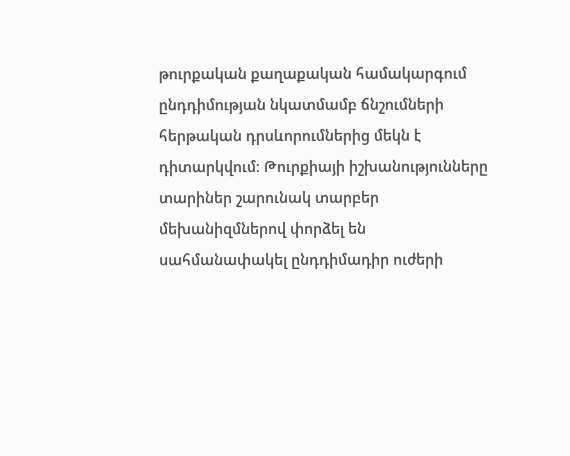թուրքական քաղաքական համակարգում ընդդիմության նկատմամբ ճնշումների հերթական դրսևորումներից մեկն է դիտարկվում։ Թուրքիայի իշխանությունները տարիներ շարունակ տարբեր մեխանիզմներով փորձել են սահմանափակել ընդդիմադիր ուժերի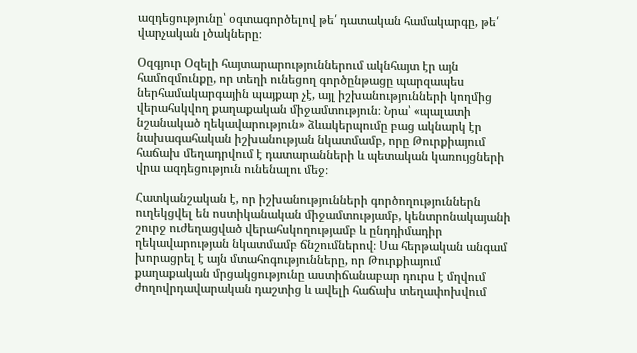ազդեցությունը՝ օգտագործելով թե՛ դատական համակարգը, թե՛ վարչական լծակները։

Օզգյուր Օզելի հայտարարություններում ակնհայտ էր այն համոզմունքը, որ տեղի ունեցող գործընթացը պարզապես ներհամակարգային պայքար չէ, այլ իշխանությունների կողմից վերահսկվող քաղաքական միջամտություն։ Նրա՝ «պալատի նշանակած ղեկավարություն» ձևակերպումը բաց ակնարկ էր նախագահական իշխանության նկատմամբ, որը Թուրքիայում հաճախ մեղադրվում է դատարանների և պետական կառույցների վրա ազդեցություն ունենալու մեջ։

Հատկանշական է, որ իշխանությունների գործողություններն ուղեկցվել են ոստիկանական միջամտությամբ, կենտրոնակայանի շուրջ ուժեղացված վերահսկողությամբ և ընդդիմադիր ղեկավարության նկատմամբ ճնշումներով։ Սա հերթական անգամ խորացրել է այն մտահոգությունները, որ Թուրքիայում քաղաքական մրցակցությունը աստիճանաբար դուրս է մղվում ժողովրդավարական դաշտից և ավելի հաճախ տեղափոխվում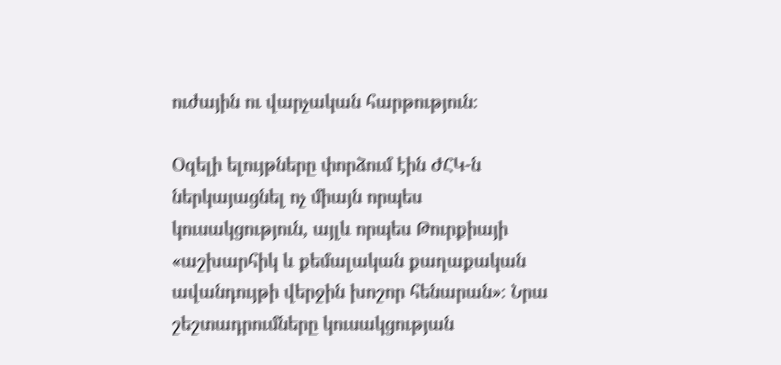ուժային ու վարչական հարթություն։

Օզելի ելույթները փորձում էին ԺՀԿ-ն ներկայացնել ոչ միայն որպես կուսակցություն, այլև որպես Թուրքիայի «աշխարհիկ և քեմալական քաղաքական ավանդույթի վերջին խոշոր հենարան»։ Նրա շեշտադրումները կուսակցության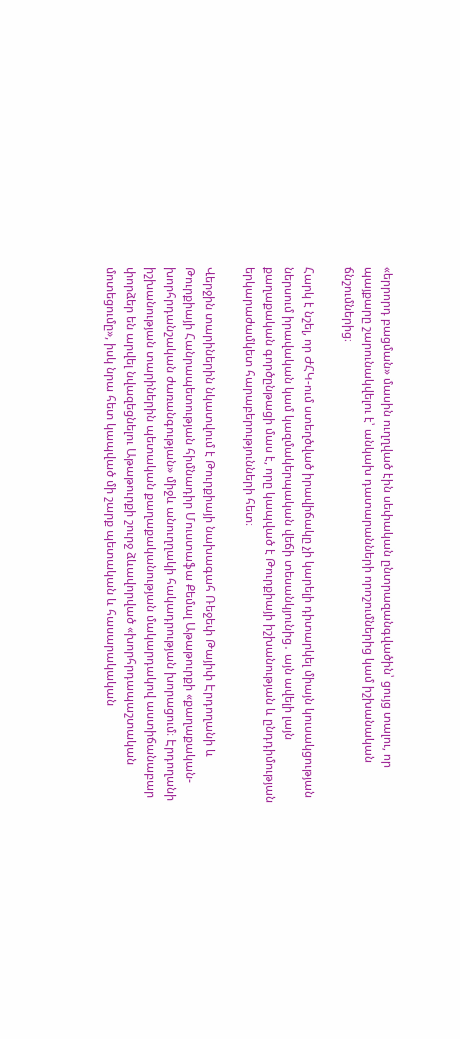«երրորդ բացման» մասին ուղղված էին սեփական ընտրազանգվածին՝ ցույց տալու, որ պայքարը շարունակվելու է՝ անկախ դատարանների որոշումներից կամ իշխանական ճնշումներից։

Հարկ է նշել, որ ԺՀԿ-ում ստեղծված իրավիճակը չի կարելի դիտարկել միայն կուսակցության ներսում իրավական կամ կազմակերպական վեճի տեսանկյունից․ այն ավելի լայն քաղաքական գործընթացի մաս է, որը կապված է Թուրքիայի իշխանության և ընդդիմության երկարաժամկետ հարաբերությունների հետ։

Վերջին տարիներին նկատվում է Թուրքիայի նախագահ Ռեջեփ Թայիփ Էրդողանի և Թուրքիայի Հանրապետության հիմնադիր Մուստաֆա Քեմալ Աթաթուրքի «քաղաքական-խորհրդանշական ժառանգության» միջև անուղղակի հակադրության խորացում։ Էրդողանի իշխանության տարիներին պետական քաղաքականության մակարդակով աստիճանաբար փորձեր են արվել նվազեցնելու Աթաթուրքի շուրջ ձևավորված «խորհրդապաշտական մոտեցումը», իսկ նրա հետ կապված մի շարք պետական և հասարակական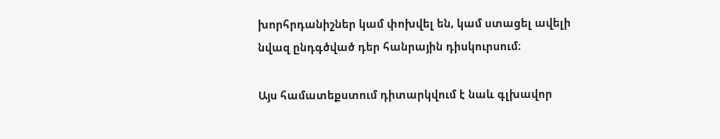խորհրդանիշներ կամ փոխվել են, կամ ստացել ավելի նվազ ընդգծված դեր հանրային դիսկուրսում։

Այս համատեքստում դիտարկվում է նաև գլխավոր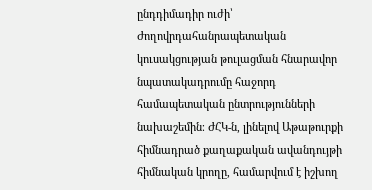ընդդիմադիր ուժի՝ Ժողովրդահանրապետական կուսակցության թուլացման հնարավոր նպատակադրումը հաջորդ համապետական ընտրությունների նախաշեմին։ ԺՀԿ-ն, լինելով Աթաթուրքի հիմնադրած քաղաքական ավանդույթի հիմնական կրողը, համարվում է իշխող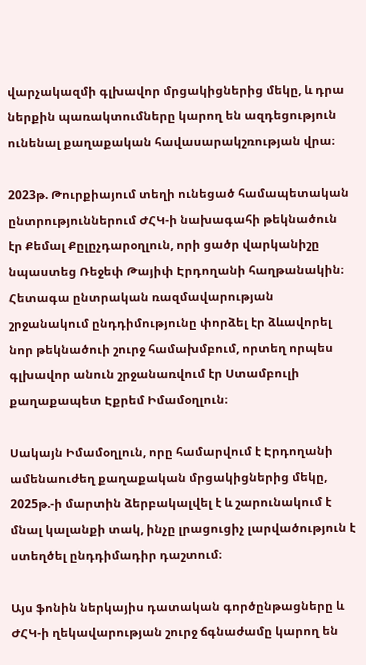վարչակազմի գլխավոր մրցակիցներից մեկը, և դրա ներքին պառակտումները կարող են ազդեցություն ունենալ քաղաքական հավասարակշռության վրա։

2023թ. Թուրքիայում տեղի ունեցած համապետական ընտրություններում ԺՀԿ-ի նախագահի թեկնածուն էր Քեմալ Քըլըչդարօղլուն, որի ցածր վարկանիշը նպաստեց Ռեջեփ Թայիփ Էրդողանի հաղթանակին։ Հետագա ընտրական ռազմավարության շրջանակում ընդդիմությունը փորձել էր ձևավորել նոր թեկնածուի շուրջ համախմբում, որտեղ որպես գլխավոր անուն շրջանառվում էր Ստամբուլի քաղաքապետ Էքրեմ Իմամօղլուն։

Սակայն Իմամօղլուն, որը համարվում է Էրդողանի ամենաուժեղ քաղաքական մրցակիցներից մեկը, 2025թ.-ի մարտին ձերբակալվել է և շարունակում է մնալ կալանքի տակ, ինչը լրացուցիչ լարվածություն է ստեղծել ընդդիմադիր դաշտում։

Այս ֆոնին ներկայիս դատական գործընթացները և ԺՀԿ-ի ղեկավարության շուրջ ճգնաժամը կարող են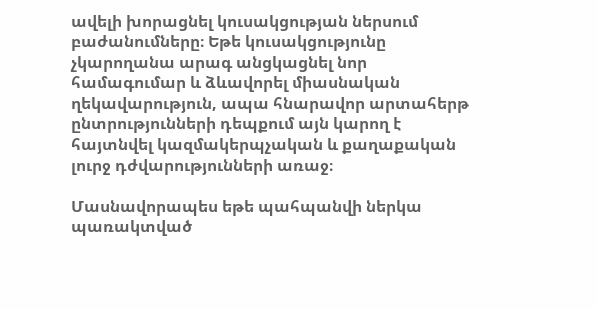ավելի խորացնել կուսակցության ներսում բաժանումները։ Եթե կուսակցությունը չկարողանա արագ անցկացնել նոր համագումար և ձևավորել միասնական ղեկավարություն, ապա հնարավոր արտահերթ ընտրությունների դեպքում այն կարող է հայտնվել կազմակերպչական և քաղաքական լուրջ դժվարությունների առաջ։

Մասնավորապես եթե պահպանվի ներկա պառակտված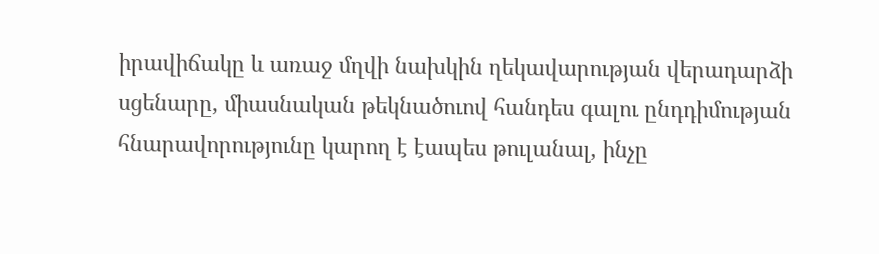իրավիճակը և առաջ մղվի նախկին ղեկավարության վերադարձի սցենարը, միասնական թեկնածուով հանդես գալու ընդդիմության հնարավորությունը կարող է էապես թուլանալ, ինչը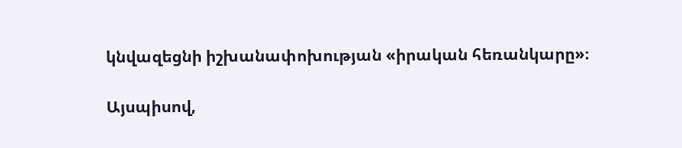կնվազեցնի իշխանափոխության «իրական հեռանկարը»։

Այսպիսով,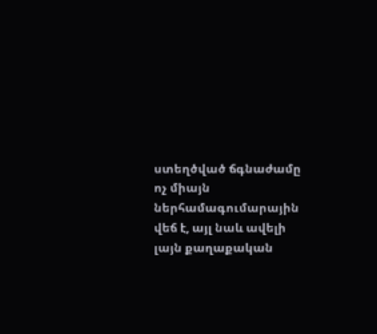ստեղծված ճգնաժամը ոչ միայն ներհամագումարային վեճ է, այլ նաև ավելի լայն քաղաքական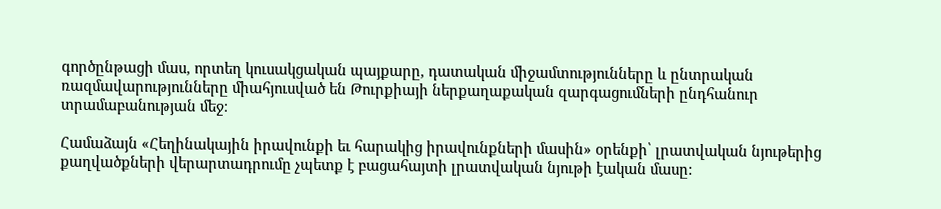գործընթացի մաս, որտեղ կուսակցական պայքարը, դատական միջամտությունները և ընտրական ռազմավարությունները միահյուսված են Թուրքիայի ներքաղաքական զարգացումների ընդհանուր տրամաբանության մեջ։

Համաձայն «Հեղինակային իրավունքի եւ հարակից իրավունքների մասին» օրենքի՝ լրատվական նյութերից քաղվածքների վերարտադրումը չպետք է բացահայտի լրատվական նյութի էական մասը: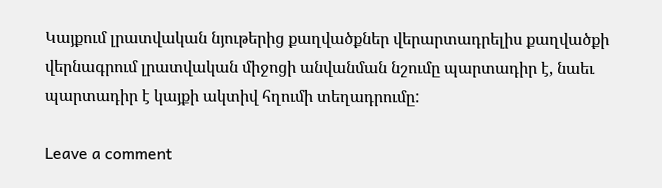Կայքում լրատվական նյութերից քաղվածքներ վերարտադրելիս քաղվածքի վերնագրում լրատվական միջոցի անվանման նշումը պարտադիր է, նաեւ պարտադիր է կայքի ակտիվ հղումի տեղադրումը:

Leave a comment